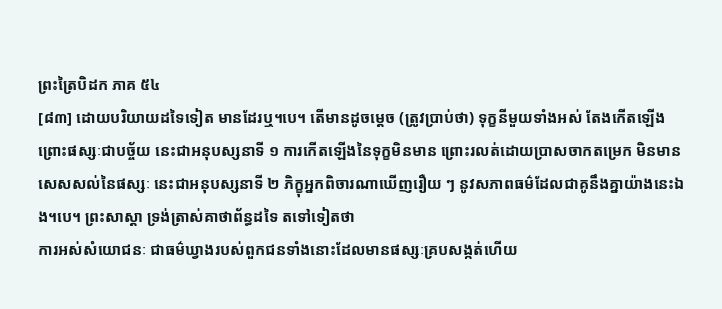ព្រះត្រៃបិដក ភាគ ៥៤
[៨៣] ដោយបរិយាយដទៃទៀត មានដែរឬ។បេ។ តើមានដូចម្តេច (ត្រូវបា្រប់ថា) ទុក្ខនីមួយទាំងអស់ តែងកើតឡើង ព្រោះផស្សៈជាបច្ច័យ នេះជាអនុបស្សនាទី ១ ការកើតឡើងនៃទុក្ខមិនមាន ព្រោះរលត់ដោយប្រាសចាកតម្រេក មិនមានសេសសល់នៃផស្សៈ នេះជាអនុបស្សនាទី ២ ភិក្ខុអ្នកពិចារណាឃើញរឿយ ៗ នូវសភាពធម៌ដែលជាគូនឹងគ្នាយ៉ាងនេះឯង។បេ។ ព្រះសាស្តា ទ្រង់ត្រាស់គាថាព័ន្ធដទៃ តទៅទៀតថា
ការអស់សំយោជនៈ ជាធម៌ឃ្វាងរបស់ពួកជនទាំងនោះដែលមានផស្សៈគ្របសង្កត់ហើយ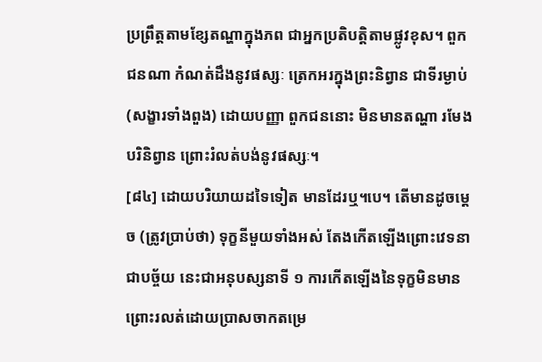ប្រព្រឹត្តតាមខ្សែតណ្ហាក្នុងភព ជាអ្នកប្រតិបត្តិតាមផ្លូវខុស។ ពួកជនណា កំណត់ដឹងនូវផស្សៈ ត្រេកអរក្នុងព្រះនិព្វាន ជាទីរម្ងាប់ (សង្ខារទាំងពួង) ដោយបញ្ញា ពួកជននោះ មិនមានតណ្ហា រមែងបរិនិព្វាន ព្រោះរំលត់បង់នូវផស្សៈ។
[៨៤] ដោយបរិយាយដទៃទៀត មានដែរឬ។បេ។ តើមានដូចម្តេច (ត្រូវបា្រប់ថា) ទុក្ខនីមួយទាំងអស់ តែងកើតឡើងព្រោះវេទនាជាបច្ច័យ នេះជាអនុបស្សនាទី ១ ការកើតឡើងនៃទុក្ខមិនមាន ព្រោះរលត់ដោយប្រាសចាកតម្រេ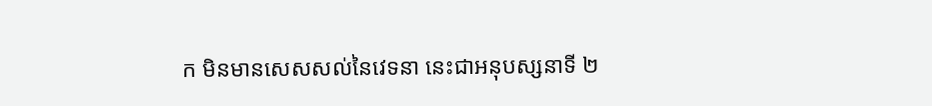ក មិនមានសេសសល់នៃវេទនា នេះជាអនុបស្សនាទី ២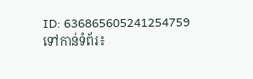ID: 636865605241254759
ទៅកាន់ទំព័រ៖